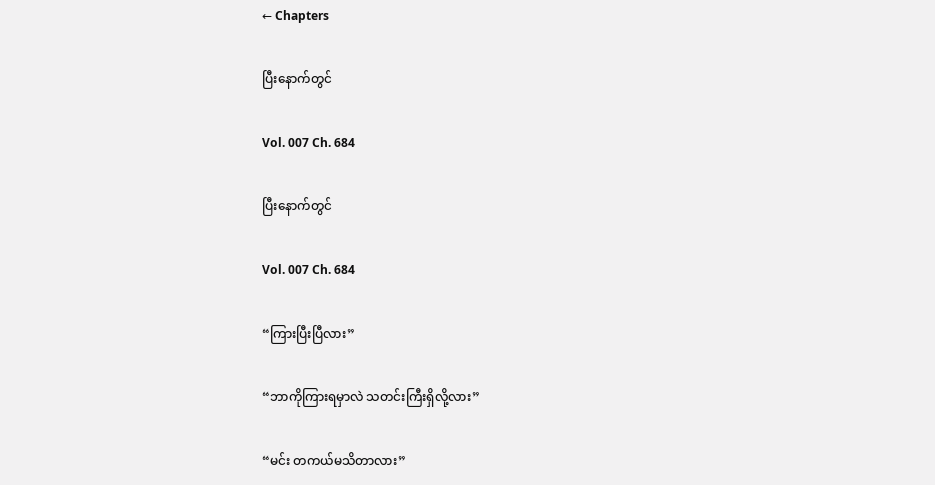← Chapters

ပြီးနောက်တွင်

Vol. 007 Ch. 684

ပြီးနောက်တွင်

Vol. 007 Ch. 684

“ကြားပြီးပြီလား”

“ဘာကိုကြားရမှာလဲ သတင်းကြီးရှိလို့လား”

“မင်း တကယ်မသိတာလား”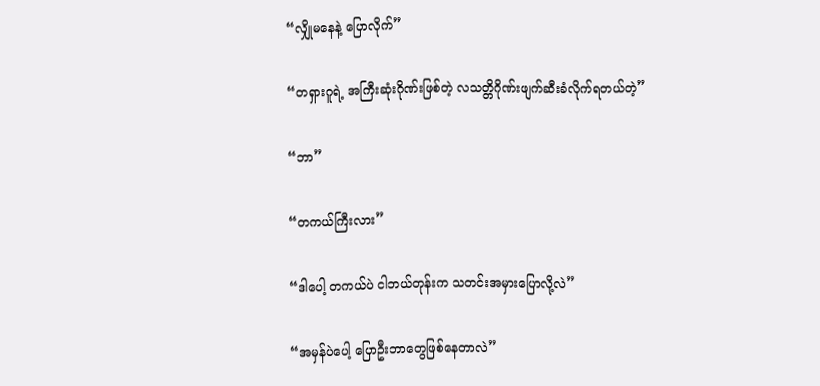“လျှိုမနေနဲ့ ပြောလိုက်”

“တရှားဂူရဲ့ အကြီးဆုံးဂိုဏ်းဖြစ်တဲ့ လသတ္တိဂိုဏ်းဖျက်ဆီးခံလိုက်ရတယ်တဲ့”

“ဘာ”

“တကယ်ကြီးလား”

“ဒါပေါ့ တကယ်ပဲ ငါဘယ်တုန်းက သတင်းအမှားပြောလို့လဲ”

“အမှန်ပဲပေါ့ ပြောဦးဘာတွေဖြစ်နေတာလဲ”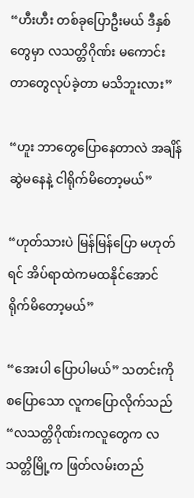“ဟီးဟီး တစ်ခုပြောဦးမယ် ဒီနှစ်တွေမှာ လသတ္တိဂိုဏ်း မကောင်းတာတွေလုပ်ခဲ့တာ မသိဘူးလား”

“ဟူး ဘာတွေပြောနေတာလဲ အချိန်ဆွဲမနေနဲ့ ငါရိုက်မိတော့မယ်”

“ဟုတ်သားပဲ မြန်မြန်ပြော မဟုတ်ရင် အိပ်ရာထဲကမထနိုင်အောင် ရိုက်မိတော့မယ်”

“အေးပါ ပြောပါမယ်” သတင်းကိုစပြောသော လူကပြောလိုက်သည် “လသတ္တိဂိုဏ်းကလူတွေက လသတ္တိမြို့က ဖြတ်လမ်းတည်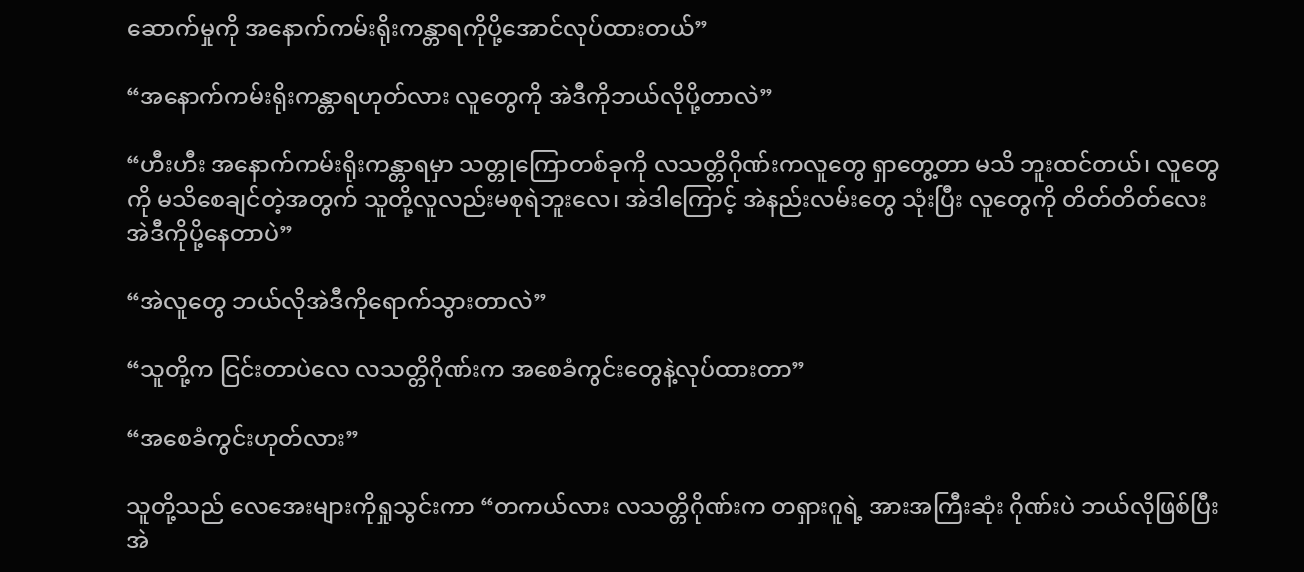ဆောက်မှုကို အနောက်ကမ်းရိုးကန္တာရကိုပို့အောင်လုပ်ထားတယ်”

“အနောက်ကမ်းရိုးကန္တာရဟုတ်လား လူတွေကို အဲဒီကိုဘယ်လိုပို့တာလဲ”

“ဟီးဟီး အနောက်ကမ်းရိုးကန္တာရမှာ သတ္တုကြောတစ်ခုကို လသတ္တိဂိုဏ်းကလူတွေ ရှာတွေ့တာ မသိ ဘူးထင်တယ်၊ လူတွေကို မသိစေချင်တဲ့အတွက် သူတို့လူလည်းမစုရဲဘူးလေ၊ အဲဒါကြောင့် အဲနည်းလမ်းတွေ သုံးပြီး လူတွေကို တိတ်တိတ်လေး အဲဒီကိုပို့နေတာပဲ”

“အဲလူတွေ ဘယ်လိုအဲဒီကိုရောက်သွားတာလဲ”

“သူတို့က ငြင်းတာပဲလေ လသတ္တိဂိုဏ်းက အစေခံကွင်းတွေနဲ့လုပ်ထားတာ”

“အစေခံကွင်းဟုတ်လား”

သူတို့သည် လေအေးများကိုရှုသွင်းကာ “တကယ်လား လသတ္တိဂိုဏ်းက တရှားဂူရဲ့ အားအကြီးဆုံး ဂိုဏ်းပဲ ဘယ်လိုဖြစ်ပြီး အဲ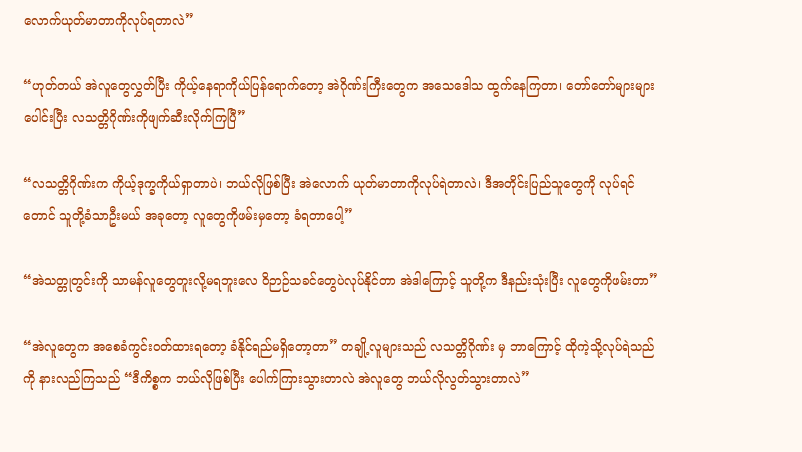လောက်ယုတ်မာတာကိုလုပ်ရတာလဲ”

“ဟုတ်တယ် အဲလူတွေလွှတ်ပြီး ကိုယ့်နေရာကိုယ်ပြန်ရောက်တော့ အဲဂိုဏ်းကြီးတွေက အသေဒေါသ ထွက်နေကြတာ၊ တော်တော်များများပေါင်းပြီး လသတ္တိဂိုဏ်းကိုဖျက်ဆီးလိုက်ကြပြီ”

“လသတ္တိဂိုဏ်းက ကိုယ့်ဒုက္ခကိုယ်ရှာတာပဲ၊ ဘယ်လိုဖြစ်ပြီး အဲလောက် ယုတ်မာတာကိုလုပ်ရဲတာလဲ၊ ဒီအတိုင်းပြည်သူတွေကို လုပ်ရင်တောင် သူတို့ခံသာဦးမယ် အခုတော့ လူတွေကိုဖမ်းမှတော့ ခံရတာပေါ့”

“အဲသတ္တုတွင်းကို သာမန်လူတွေတူးလို့မရဘူးလေ ဝိဉာဉ်သခင်တွေပဲလုပ်နိုင်တာ အဲဒါကြောင့် သူတို့က ဒီနည်းသုံးပြီး လူတွေကိုဖမ်းတာ”

“အဲလူတွေက အစေခံကွင်းဝတ်ထားရတော့ ခံနိုင်ရည်မရှိတော့တာ” တချို့လူများသည် လသတ္တိဂိုဏ်း မှ ဘာကြောင့် ထိုကဲ့သို့လုပ်ရဲသည်ကို နားလည်ကြသည် “ဒီကိစ္စက ဘယ်လိုဖြစ်ပြီး ပေါက်ကြားသွားတာလဲ အဲလူတွေ ဘယ်လိုလွတ်သွားတာလဲ”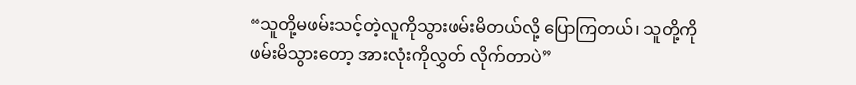“သူတို့မဖမ်းသင့်တဲ့လူကိုသွားဖမ်းမိတယ်လို့ ပြောကြတယ်၊ သူတို့ကိုဖမ်းမိသွားတော့ အားလုံးကိုလွှတ် လိုက်တာပဲ”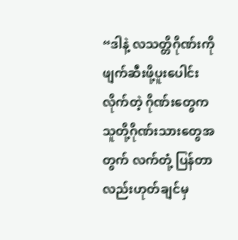“ဒါနဲ့ လသတ္တိဂိုဏ်းကို ဖျက်ဆီးဖို့ပူးပေါင်းလိုက်တဲ့ ဂိုဏ်းတွေက သူတို့ဂိုဏ်းသားတွေအတွက် လက်တုံ့ ပြန်တာလည်းဟုတ်ချင်မှ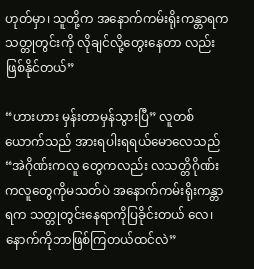ဟုတ်မှာ၊ သူတို့က အနောက်ကမ်းရိုးကန္တာရက သတ္တုတွင်းကို လိုချင်လို့တွေးနေတာ လည်းဖြစ်နိုင်တယ်”

“ဟားဟား မှန်းတာမှန်သွားပြီ” လူတစ်ယောက်သည် အားရပါးရရယ်မောလေသည် “အဲဂိုဏ်းကလူ တွေကလည်း လသတ္တိဂိုဏ်းကလူတွေကိုမသတ်ပဲ အနောက်ကမ်းရိုးကန္တာရက သတ္တုတွင်းနေရာကိုပြခိုင်းတယ် လေ၊ နောက်ကိုဘာဖြစ်ကြတယ်ထင်လဲ”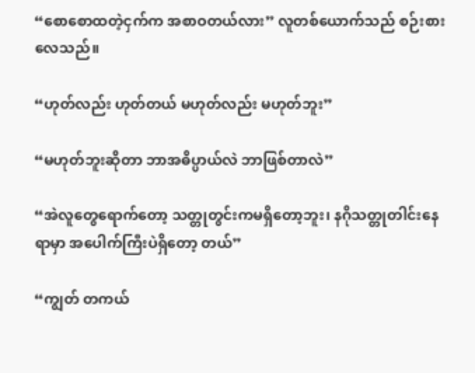“စောစောထတဲ့ငှက်က အစာဝတယ်လား” လူတစ်ယောက်သည် စဉ်းစားလေသည်။

“ဟုတ်လည်း ဟုတ်တယ် မဟုတ်လည်း မဟုတ်ဘူး”

“မဟုတ်ဘူးဆိုတာ ဘာအဓိပ္ပာယ်လဲ ဘာဖြစ်တာလဲ”

“အဲလူတွေရောက်တော့ သတ္တုတွင်းကမရှိတော့ဘူး၊ နဂိုသတ္တုတါင်းနေရာမှာ အပေါက်ကြီးပဲရှိတော့ တယ်”

“ကျွတ် တကယ်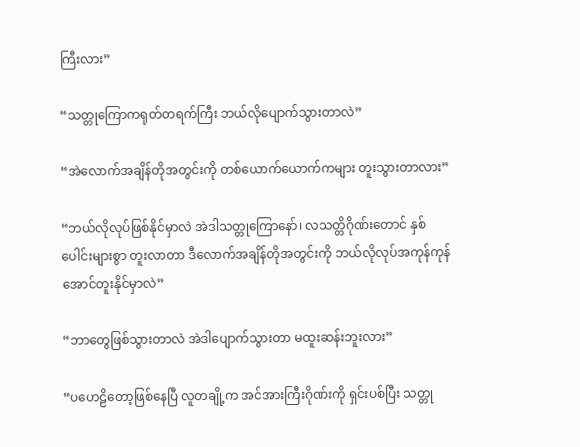ကြီးလား”

“သတ္တုကြောကရုတ်တရက်ကြီး ဘယ်လိုပျောက်သွားတာလဲ”

“အဲလောက်အချိန်တိုအတွင်းကို တစ်ယောက်ယောက်ကများ တူးသွားတာလား”

“ဘယ်လိုလုပ်ဖြစ်နိုင်မှာလဲ အဲဒါသတ္တုကြောနော်၊ လသတ္တိဂိုဏ်းတောင် နှစ်ပေါင်းများစွာ တူးလာတာ ဒီလောက်အချိန်တိုအတွင်းကို ဘယ်လိုလုပ်အကုန်ကုန်အောင်တူးနိုင်မှာလဲ”

“ဘာတွေဖြစ်သွားတာလဲ အဲဒါပျောက်သွားတာ မထူးဆန်းဘူးလား”

“ပဟေဠိတော့ဖြစ်နေပြီ လူတချို့က အင်အားကြီးဂိုဏ်းကို ရှင်းပစ်ပြီး သတ္တု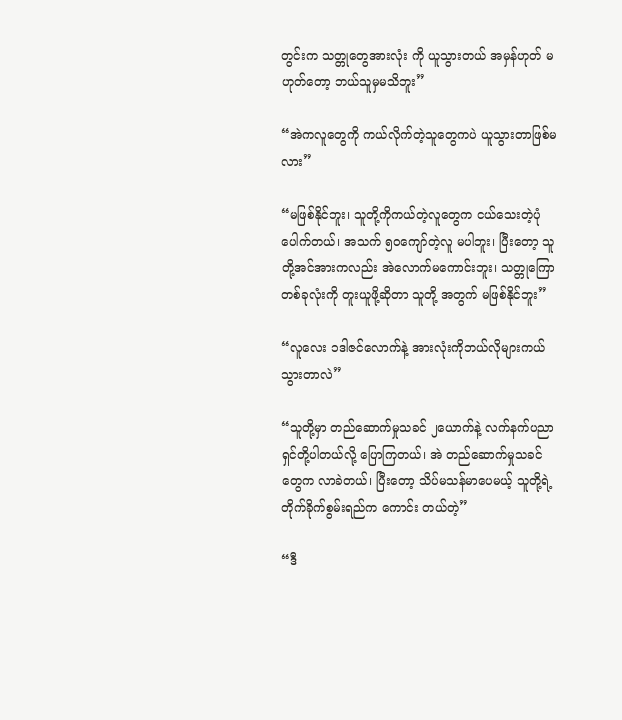တွင်းက သတ္တုတွေအားလုံး ကို ယူသွားတယ် အမှန်ဟုတ် မဟုတ်တော့ ဘယ်သူမှမသိဘူး”

“အဲကလူတွေကို ကယ်လိုက်တဲ့သူတွေကပဲ ယူသွားတာဖြစ်မလား”

“မဖြစ်နိုင်ဘူး၊ သူတို့ကိုကယ်တဲ့လူတွေက ငယ်သေးတဲ့ပုံပေါက်တယ်၊ အသက် ၅၀ကျော်တဲ့လူ မပါဘူး၊ ပြီးတော့ သူတို့အင်အားကလည်း အဲလောက်မကောင်းဘူး၊ သတ္တုကြောတစ်ခုလုံးကို တူးယူဖို့ဆိုတာ သူတို့ အတွက် မဖြစ်နိုင်ဘူး”

“လူလေး ၁ဒါဇင်လောက်နဲ့ အားလုံးကိုဘယ်လိုများကယ်သွားတာလဲ”

“သူတို့မှာ တည်ဆောက်မှုသခင် ၂ယောက်နဲ့ လက်နက်ပညာရှင်တို့ပါတယ်လို့ ပြောကြတယ်၊ အဲ တည်ဆောက်မှုသခင်တွေက လာခဲတယ်၊ ပြီးတော့ သိပ်မသန်မာပေမယ့် သူတို့ရဲ့ တိုက်ခိုက်စွမ်းရည်က ကောင်း တယ်တဲ့”

“ဒီ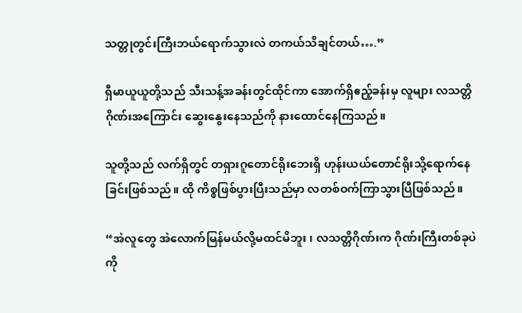သတ္တုတွင်းကြီးဘယ်ရောက်သွားလဲ တကယ်သိချင်တယ်….”

ရှီမာယူယူတို့သည် သီးသန့်အခန်းတွင်ထိုင်ကာ အောက်ရှိဧည့်ခန်းမှ လူများ လသတ္တိဂိုဏ်းအကြောင်း ဆွေးနွေးနေသည်ကို နားထောင်နေကြသည်။

သူတို့သည် လက်ရှိတွင် တရှားဂူတောင်ရိုးဘေးရှိ ဟုန်းယယ်တောင်ရိုးသို့ရောက်နေခြင်းဖြစ်သည်။ ထို ကိစ္စဖြစ်ပွားပြီးသည်မှာ လတစ်ဝက်ကြာသွားပြီဖြစ်သည်။

“အဲလူတွေ အဲလောက်မြန်မယ်လို့မထင်မိဘူး၊ လသတ္တိဂိုဏ်းက ဂိုဏ်းကြီးတစ်ခုပဲကို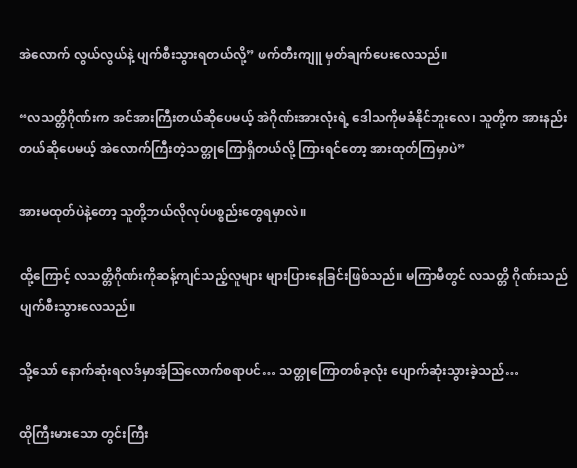အဲလောက် လွယ်လွယ်နဲ့ ပျက်စီးသွားရတယ်လို့” ဖက်တီးကျူ မှတ်ချက်ပေးလေသည်။

“လသတ္တိဂိုဏ်းက အင်အားကြီးတယ်ဆိုပေမယ့် အဲဂိုဏ်းအားလုံးရဲ့ ဒေါသကိုမခံနိုင်ဘူးလေ၊ သူတို့က အားနည်းတယ်ဆိုပေမယ့် အဲလောက်ကြီးတဲ့သတ္တုကြောရှိတယ်လို့ ကြားရင်တော့ အားထုတ်ကြမှာပဲ”

အားမထုတ်ပဲနဲ့တော့ သူတို့ဘယ်လိုလုပ်ပစ္စည်းတွေရမှာလဲ။

ထို့ကြောင့် လသတ္တိဂိုဏ်းကိုဆန့်ကျင်သည့်လူများ များပြားနေခြင်းဖြစ်သည်။ မကြာမီတွင် လသတ္တိ ဂိုဏ်းသည် ပျက်စီးသွားလေသည်။

သို့သော် နောက်ဆုံးရလဒ်မှာအံ့သြလောက်စရာပင်… သတ္တုကြောတစ်ခုလုံး ပျောက်ဆုံးသွားခဲ့သည်…

ထိုကြီးမားသော တွင်းကြီး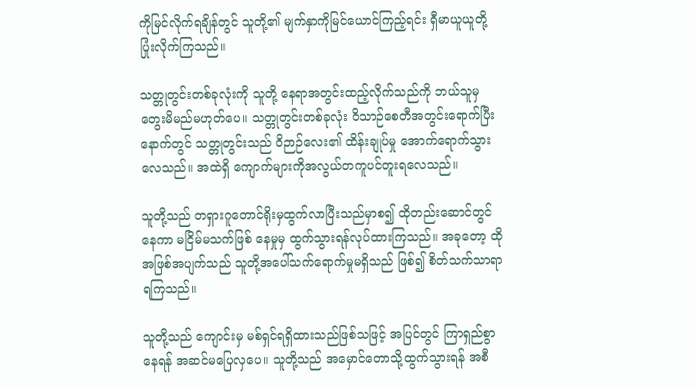ကိုမြင်လိုက်ရချိန်တွင် သူတို့၏ မျက်နှာကိုမြင်ယောင်ကြည့်ရင်း ရှီမာယူယူတို့ ပြုံးလိုက်ကြသည်။

သတ္တုတွင်းတစ်ခုလုံးကို သူတို့ နေရာအတွင်းထည့်လိုက်သည်ကို ဘယ်သူမှတွေးမိမည်မဟုတ်ပေ။ သတ္တုတွင်းတစ်ခုလုံး ဝိသာဉ်စေတီအတွင်းရောက်ပြီးနောက်တွင် သတ္တုတွင်းသည် ဝိဉာဉ်လေး၏ ထိန်းချုပ်မှု အောက်ရောက်သွားလေသည်။ အထဲရှိ ကျောက်များကိုအလွယ်တကူပင်တူးရလေသည်။

သူတို့သည် တရှားဂူတောင်ရိုးမှထွက်လာပြီးသည်မှာစ၍ ထိုတည်းဆောင်တွင်နေကာ မငြိမ်မသက်ဖြစ် နေမှုမှ ထွက်သွားရန်လုပ်ထားကြသည်။ အခုတော့ ထိုအဖြစ်အပျက်သည် သူတို့အပေါ်သက်ရောက်မှုမရှိသည် ဖြစ်၍ စိတ်သက်သာရာရကြသည်။

သူတို့သည် ကျောင်းမှ မစ်ရှင်ရရှိထားသည်ဖြစ်သဖြင့် အပြင်တွင် ကြာရှည်စွာနေရန် အဆင်မပြေလှပေ။ သူတို့သည် အမှောင်တောသို့ထွက်သွားရန် အစီ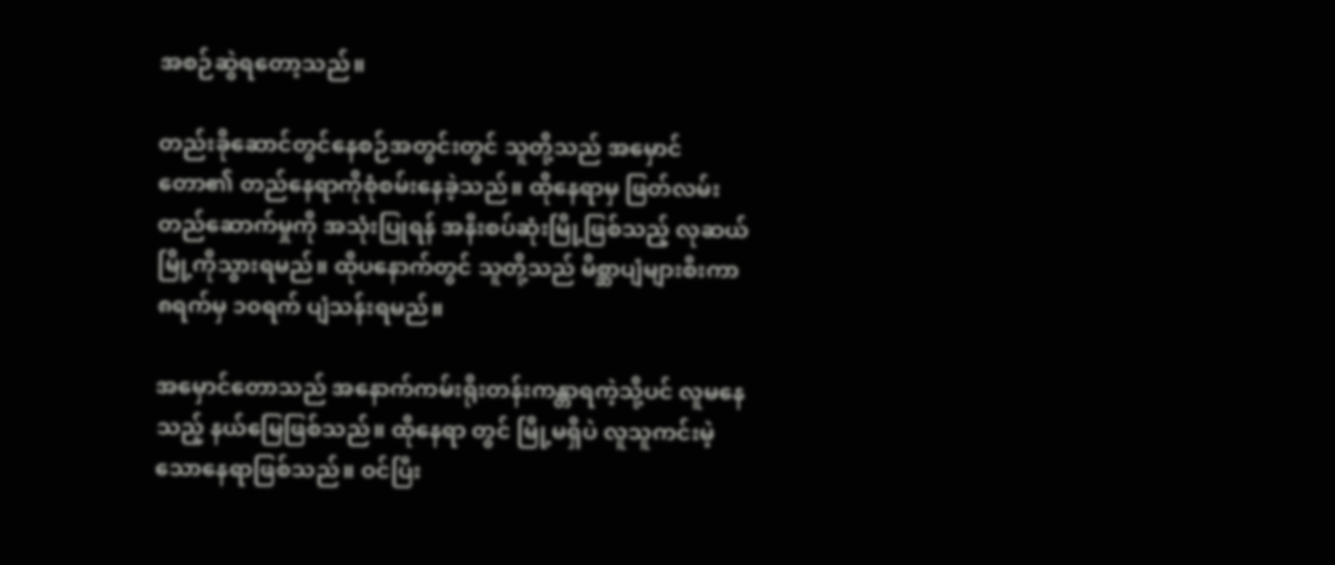အစဉ်ဆွဲရတော့သည်။

တည်းခိုဆောင်တွင်နေစဉ်အတွင်းတွင် သူတို့သည် အမှောင်တော၏ တည်နေရာကိုစုံစမ်းနေခဲ့သည်။ ထိုနေရာမှ ဖြတ်လမ်းတည်ဆောက်မှုကို အသုံးပြုရန် အနီးစပ်ဆုံးမြို့ဖြစ်သည့် လုဆယ်မြို့ကိုသွားရမည်။ ထိုပနောက်တွင် သူတို့သည် မိစ္ဆာပျံများစီးကာ ၈ရက်မှ ၁၀ရက် ပျံသန်းရမည်။

အမှောင်တောသည် အနောက်ကမ်းရိုးတန်းကန္တာရကဲ့သို့ပင် လူမနေသည့် နယ်မြေဖြစ်သည်။ ထိုနေရာ တွင် မြို့မရှိပဲ လူသူကင်းမဲ့သောနေရာဖြစ်သည်။ ဝင်ပြီး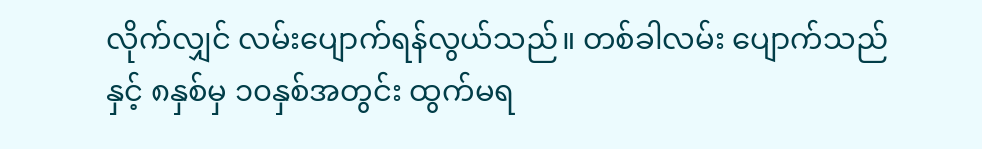လိုက်လျှင် လမ်းပျောက်ရန်လွယ်သည်။ တစ်ခါလမ်း ပျောက်သည်နှင့် ၈နှစ်မှ ၁၀နှစ်အတွင်း ထွက်မရ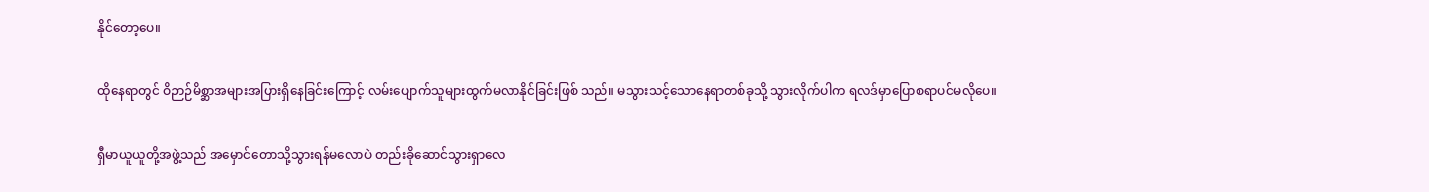နိုင်တော့ပေ။

ထိုနေရာတွင် ဝိဉာဉ်မိစ္ဆာအများအပြားရှိနေခြင်းကြောင့် လမ်းပျောက်သူများထွက်မလာနိုင်ခြင်းဖြစ် သည်။ မသွားသင့်သောနေရာတစ်ခုသို့ သွားလိုက်ပါက ရလဒ်မှာပြောစရာပင်မလိုပေ။

ရှီမာယူယူတို့အဖွဲ့သည် အမှောင်တောသို့သွားရန်မလောပဲ တည်းခိုဆောင်သွားရှာလေ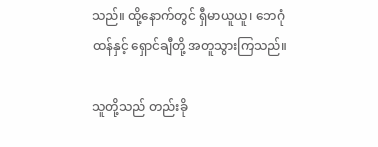သည်။ ထို့နောက်တွင် ရှီမာယူယူ၊ ဘေဂုံထန်နှင့် ရှောင်ချီတို့ အတူသွားကြသည်။

သူတို့သည် တည်းခို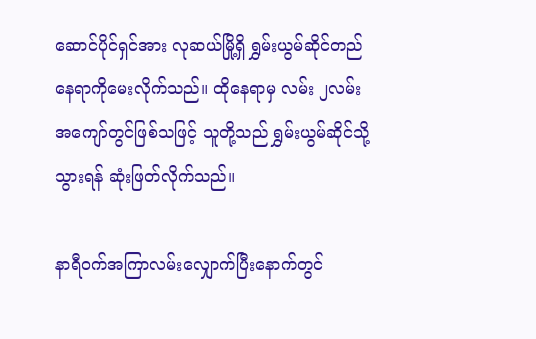ဆောင်ပိုင်ရှင်အား လုဆယ်မြို့ရှိ ရွှမ်းယွမ်ဆိုင်တည်နေရာကိုမေးလိုက်သည်။ ထိုနေရာမှ လမ်း ၂လမ်းအကျော်တွင်ဖြစ်သဖြင့် သူတို့သည် ရွှမ်းယွမ်ဆိုင်သို့သွားရန် ဆုံးဖြတ်လိုက်သည်။

နာရီဝက်အကြာလမ်းလျှောက်ပြီးနောက်တွင်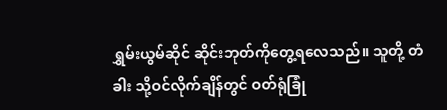ရွှမ်းယွမ်ဆိုင် ဆိုင်းဘုတ်ကိုတွေ့ရလေသည်။ သူတို့ တံခါး သို့ဝင်လိုက်ချိန်တွင် ဝတ်ရုံခြုံ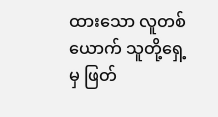ထားသော လူတစ်ယောက် သူတို့ရှေ့မှ ဖြတ်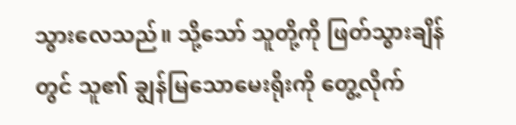သွားလေသည်။ သို့သော် သူတို့ကို ဖြတ်သွားချိန်တွင် သူ၏ ချွန်မြသောမေးရိုးကို တွေ့လိုက်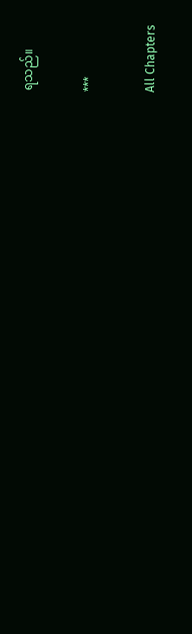ရသည်။

***

All Chapters